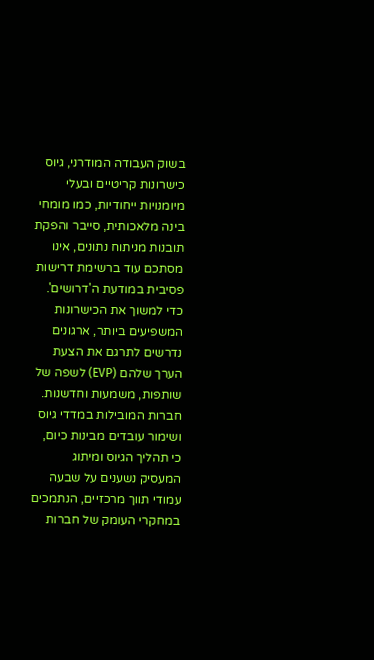בשוק העבודה המודרני, גיוס כישרונות קריטיים ובעלי מיומנויות ייחודיות, כמו מומחי בינה מלאכותית, סייבר והפקת תובנות מניתוח נתונים, אינו מסתכם עוד ברשימת דרישות פסיבית במודעת ה'דרושים'.
כדי למשוך את הכישרונות המשפיעים ביותר, ארגונים נדרשים לתרגם את הצעת הערך שלהם (EVP) לשפה של שותפות, משמעות וחדשנות.
חברות המובילות במדדי גיוס ושימור עובדים מבינות כיום, כי תהליך הגיוס ומיתוג המעסיק נשענים על שבעה עמודי תווך מרכזיים, הנתמכים במחקרי העומק של חברות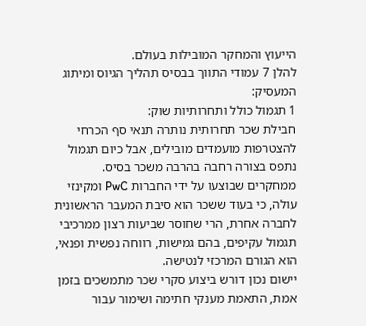הייעוץ והמחקר המובילות בעולם.
להלן 7 עמודי התווך בבסיס תהליך הגיוס ומיתוג המעסיק:
1 תגמול כולל ותחרותיות שוק:
חבילת שכר תחרותית נותרה תנאי סף הכרחי להצטרפות מועמדים מובילים, אבל כיום תגמול נתפס בצורה רחבה בהרבה משכר בסיס.
ממחקרים שבוצעו על ידי החברות PwC ומקינזי עולה, כי בעוד ששכר הוא סיבת המעבר הראשונית לחברה אחרת, הרי שחוסר שביעות רצון ממרכיבי תגמול עקיפים, בהם גמישות, רווחה נפשית ופנאי, הוא הגורם המרכזי לנטישה.
יישום נכון דורש ביצוע סקרי שכר מתמשכים בזמן אמת, התאמת מענקי חתימה ושימור עבור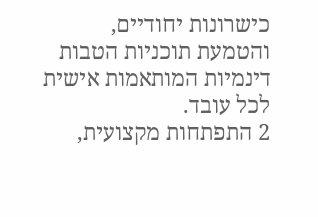כישרונות יחודיים, והטמעת תוכניות הטבות דינמיות המותאמות אישית לכל עובד.
2 התפתחות מקצועית,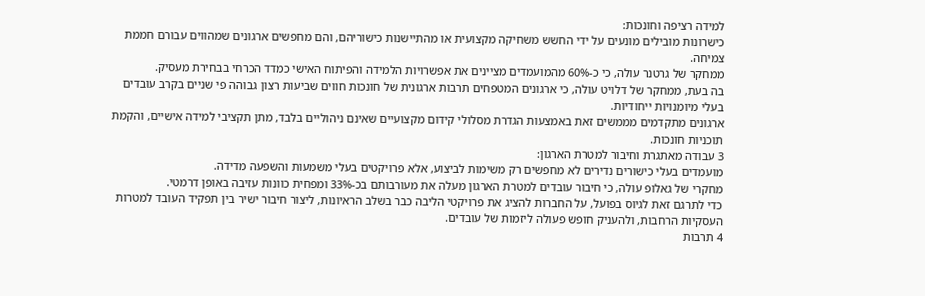למידה רציפה וחונכות:
כישרונות מובילים מונעים על ידי החשש משחיקה מקצועית או מהתיישנות כישוריהם, והם מחפשים ארגונים שמהווים עבורם חממת צמיחה.
ממחקר של גרטנר עולה, כי כ-60% מהמועמדים מציינים את אפשרויות הלמידה והפיתוח האישי כמדד הכרחי בבחירת מעסיק.
בה בעת, ממחקר של דלויט עולה, כי ארגונים המטפחים תרבות ארגונית של חונכות חווים שביעות רצון גבוהה פי שניים בקרב עובדים בעלי מיומנויות ייחודיות.
ארגונים מתקדמים מממשים זאת באמצעות הגדרת מסלולי קידום מקצועיים שאינם ניהוליים בלבד, מתן תקציבי למידה אישיים, והקמת תוכניות חונכות.
3 עבודה מאתגרת וחיבור למטרת הארגון:
מועמדים בעלי כישורים נדירים לא מחפשים רק משימות לביצוע, אלא פרויקטים בעלי משמעות והשפעה מדידה.
מחקרי של גאלופ עולה, כי חיבור עובדים למטרת הארגון מעלה את מעורבותם בכ-33% ומפחית כוונות עזיבה באופן דרמטי.
כדי לתרגם זאת לגיוס בפועל, על החברות להציג את פרויקטי הליבה כבר בשלב הראיונות, ליצור חיבור ישיר בין תפקיד העובד למטרות העסקיות הרחבות, ולהעניק חופש פעולה ליזמות של עובדים.
4 תרבות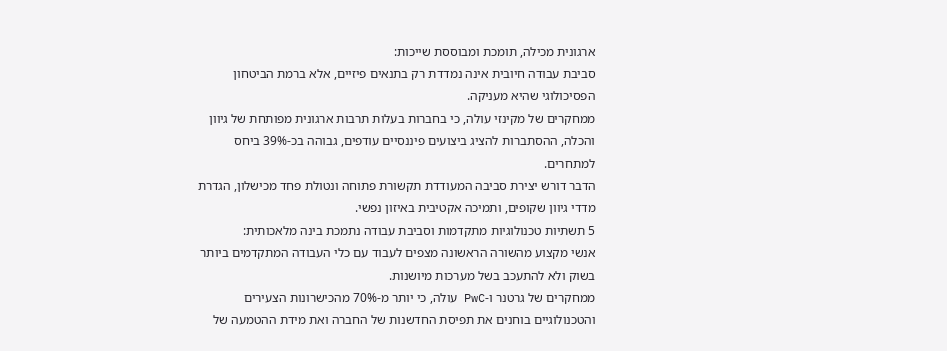ארגונית מכילה, תומכת ומבוססת שייכות:
סביבת עבודה חיובית אינה נמדדת רק בתנאים פיזיים, אלא ברמת הביטחון הפסיכולוגי שהיא מעניקה.
ממחקרים של מקינזי עולה, כי בחברות בעלות תרבות ארגונית מפותחת של גיוון והכלה, ההסתברות להציג ביצועים פיננסיים עודפים, גבוהה בכ-39% ביחס למתחרים.
הדבר דורש יצירת סביבה המעודדת תקשורת פתוחה ונטולת פחד מכישלון, הגדרת מדדי גיוון שקופים, ותמיכה אקטיבית באיזון נפשי.
5 תשתיות טכנולוגיות מתקדמות וסביבת עבודה נתמכת בינה מלאכותית:
אנשי מקצוע מהשורה הראשונה מצפים לעבוד עם כלי העבודה המתקדמים ביותר בשוק ולא להתעכב בשל מערכות מיושנות.
ממחקרים של גרטנר ו-PwC עולה, כי יותר מ-70% מהכישרונות הצעירים והטכנולוגיים בוחנים את תפיסת החדשנות של החברה ואת מידת ההטמעה של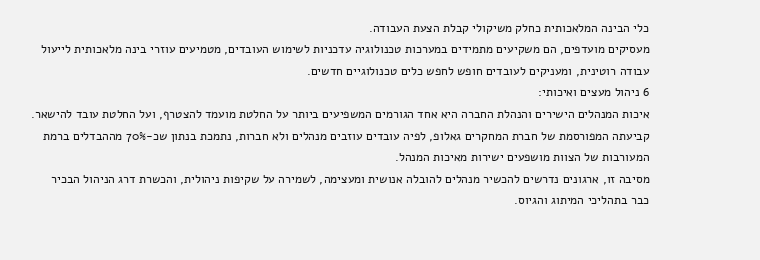כלי הבינה המלאכותית כחלק משיקולי קבלת הצעת העבודה.
מעסיקים מועדפים, הם משקיעים מתמידים במערכות טכנולוגיה עדכניות לשימוש העובדים, מטמיעים עוזרי בינה מלאכותית לייעול עבודה רוטינית, ומעניקים לעובדים חופש לחפש כלים טכנולוגיים חדשים.
6 ניהול מעצים ואיכותי:
איכות המנהלים הישירים והנהלת החברה היא אחד הגורמים המשפיעים ביותר על החלטת מועמד להצטרף, ועל החלטת עובד להישאר.
קביעתה המפורסמת של חברת המחקרים גאלופ, לפיה עובדים עוזבים מנהלים ולא חברות, נתמכת בנתון שכ-70% מההבדלים ברמת המעורבות של הצוות מושפעים ישירות מאיכות המנהל.
מסיבה זו, ארגונים נדרשים להכשיר מנהלים להובלה אנושית ומעצימה, לשמירה על שקיפות ניהולית, והכשרת דרג הניהול הבכיר כבר בתהליכי המיתוג והגיוס.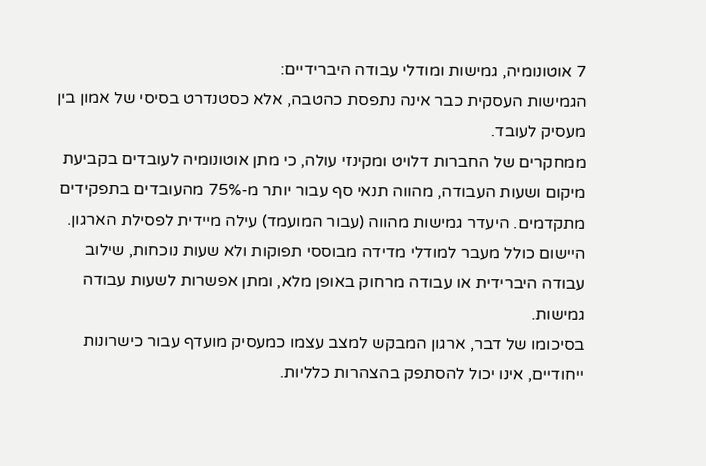7 אוטונומיה, גמישות ומודלי עבודה היברידיים:
הגמישות העסקית כבר אינה נתפסת כהטבה, אלא כסטנדרט בסיסי של אמון בין מעסיק לעובד.
ממחקרים של החברות דלויט ומקינזי עולה, כי מתן אוטונומיה לעובדים בקביעת מיקום ושעות העבודה, מהווה תנאי סף עבור יותר מ-75% מהעובדים בתפקידים מתקדמים. היעדר גמישות מהווה (עבור המועמד) עילה מיידית לפסילת הארגון.
היישום כולל מעבר למודלי מדידה מבוססי תפוקות ולא שעות נוכחות, שילוב עבודה היברידית או עבודה מרחוק באופן מלא, ומתן אפשרות לשעות עבודה גמישות.
בסיכומו של דבר, ארגון המבקש למצב עצמו כמעסיק מועדף עבור כישרונות ייחודיים, אינו יכול להסתפק בהצהרות כלליות.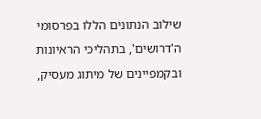שילוב הנתונים הללו בפרסומי ה'דרושים', בתהליכי הראיונות ובקמפיינים של מיתוג מעסיק,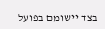בצד יישומם בפועל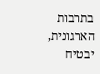בתרבות הארגונית, יבטיח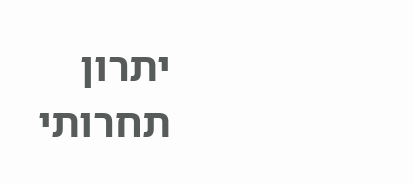יתרון תחרותי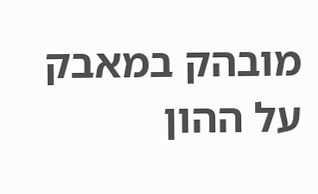מובהק במאבק על ההון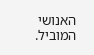האנושי המוביל.